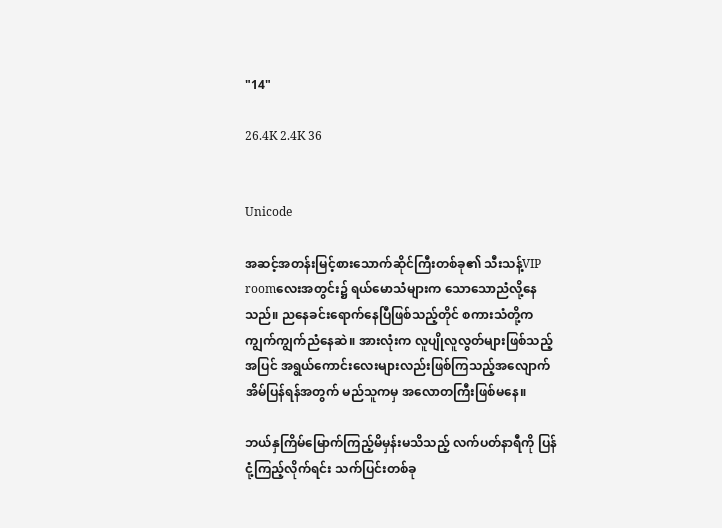"14"

26.4K 2.4K 36


Unicode

အဆင့်အတန်းမြင့်စားသောက်ဆိုင်ကြီးတစ်ခု၏ သီးသန့်VIP roomလေးအတွင်း၌ ရယ်မောသံများက သောသောညံလို့နေသည်။ ညနေခင်းရောက်နေပြီဖြစ်သည့်တိုင် စကားသံတို့က ကျွက်ကျွက်ညံနေဆဲ။ အားလုံးက လူပျိုလူလွတ်များဖြစ်သည့်အပြင် အရွယ်ကောင်းလေးများလည်းဖြစ်ကြသည့်အလျောက် အိမ်ပြန်ရန်အတွက် မည်သူကမှ အလောတကြီးဖြစ်မနေ။

ဘယ်နှကြိမ်မြောက်ကြည့်မိမှန်းမသိသည့် လက်ပတ်နာရီကို ပြန်ငုံ့ကြည့်လိုက်ရင်း သက်ပြင်းတစ်ခု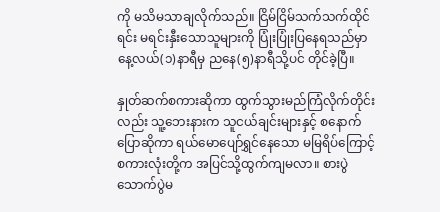ကို မသိမသာချလိုက်သည်။ ငြိမ်ငြိမ်သက်သက်ထိုင်ရင်း မရင်းနှီးသောသူများကို ပြုံးပြုံးပြနေရသည်မှာ နေ့လယ်(၁)နာရီမှ ညနေ(၅)နာရီသို့ပင် တိုင်ခဲ့ပြီ။

နှုတ်ဆက်စကားဆိုကာ ထွက်သွားမည်ကြံလိုက်တိုင်းလည်း သူ့ဘေးနားက သူငယ်ချင်းများနှင့် စနောက်ပြောဆိုကာ ရယ်မောပျော်ရွှင်နေသော မမြရိပ်ကြောင့် စကားလုံးတို့က အပြင်သို့ထွက်ကျမလာ။ စားပွဲသောက်ပွဲမ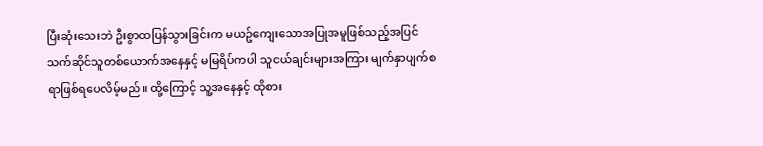ပြီးဆုံးသေးဘဲ ဦးစွာထပြန်သွားခြင်းက မယဥ်ကျေးသောအပြုအမူဖြစ်သည့်အပြင် သက်ဆိုင်သူတစ်ယောက်အနေနှင့် မမြရိပ်ကပါ သူငယ်ချင်းများအကြား မျက်နှာပျက်စရာဖြစ်ရပေလိမ့်မည်။ ထို့ကြောင့် သူ့အနေနှင့် ထိုစား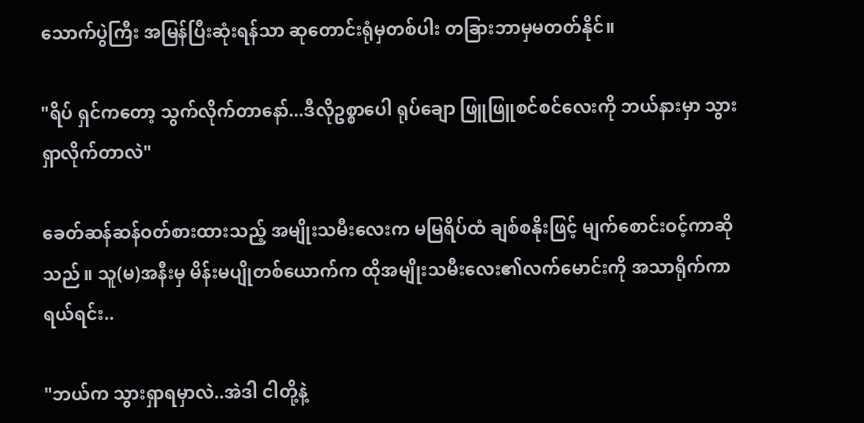သောက်ပွဲကြီး အမြန်ပြီးဆုံးရန်သာ ဆုတောင်းရုံမှတစ်ပါး တခြားဘာမှမတတ်နိုင်။

"ရိပ် ရှင်ကတော့ သွက်လိုက်တာနော်...ဒီလိုဥစ္စာပေါ ရုပ်ချော ဖြူဖြူစင်စင်လေးကို ဘယ်နားမှာ သွားရှာလိုက်တာလဲ"

ခေတ်ဆန်ဆန်ဝတ်စားထားသည့် အမျိုးသမီးလေးက မမြရိပ်ထံ ချစ်စနိုးဖြင့် မျက်စောင်းဝင့်ကာဆိုသည်။ သူ(မ)အနီးမှ မိန်းမပျိုတစ်ယောက်က ထိုအမျိုးသမီးလေး၏လက်မောင်းကို အသာရိုက်ကာ ရယ်ရင်း..

"ဘယ်က သွားရှာရမှာလဲ..အဲဒါ ငါတို့နဲ့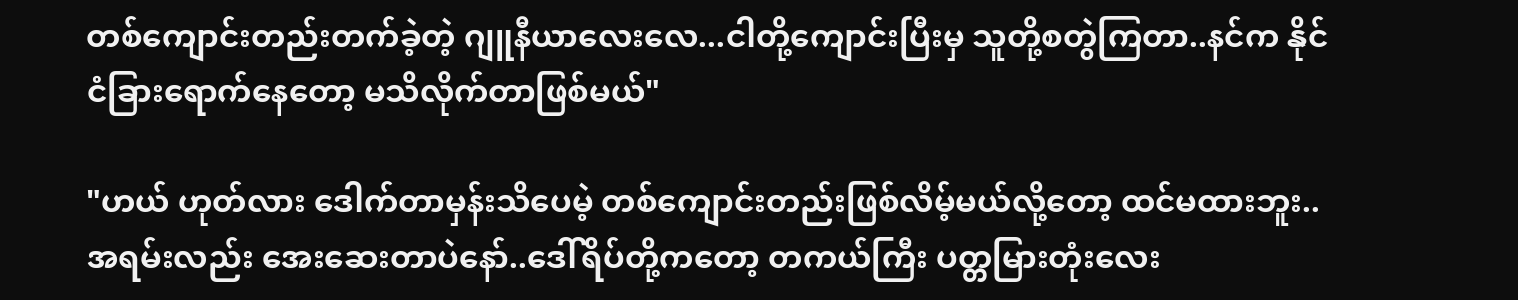တစ်ကျောင်းတည်းတက်ခဲ့တဲ့ ဂျူနီယာလေးလေ...ငါတို့ကျောင်းပြီးမှ သူတို့စတွဲကြတာ..နင်က နိုင်ငံခြားရောက်နေတော့ မသိလိုက်တာဖြစ်မယ်"

"ဟယ် ဟုတ်လား ဒေါက်တာမှန်းသိပေမဲ့ တစ်ကျောင်းတည်းဖြစ်လိမ့်မယ်လို့တော့ ထင်မထားဘူး..အရမ်းလည်း အေးဆေးတာပဲနော်..ဒေါ်ရိပ်တို့ကတော့ တကယ်ကြီး ပတ္တမြားတုံးလေး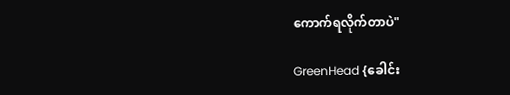ကောက်ရလိုက်တာပဲ"

GreenHead {ခေါင်း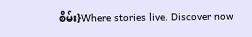စိမ်း}Where stories live. Discover now